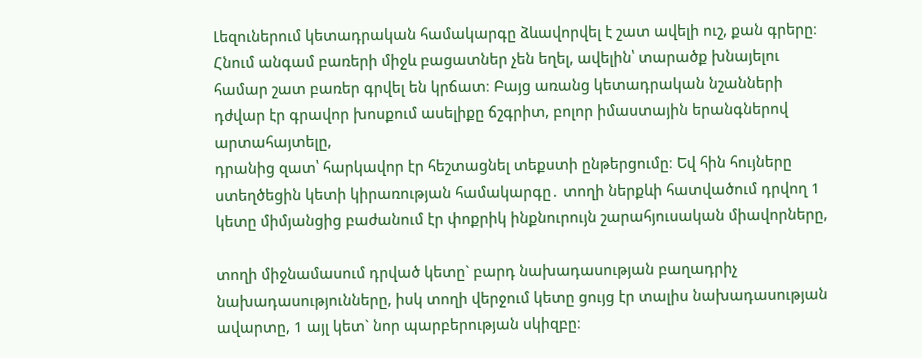Լեզուներում կետադրական համակարգը ձևավորվել է շատ ավելի ուշ, քան գրերը։ Հնում անգամ բառերի միջև բացատներ չեն եղել, ավելին՝ տարածք խնայելու համար շատ բառեր գրվել են կրճատ։ Բայց առանց կետադրական նշանների դժվար էր գրավոր խոսքում ասելիքը ճշգրիտ, բոլոր իմաստային երանգներով արտահայտելը,
դրանից զատ՝ հարկավոր էր հեշտացնել տեքստի ընթերցումը։ Եվ հին հույները ստեղծեցին կետի կիրառության համակարգը․ տողի ներքևի հատվածում դրվող 1 կետը միմյանցից բաժանում էր փոքրիկ ինքնուրույն շարահյուսական միավորները,

տողի միջնամասում դրված կետը` բարդ նախադասության բաղադրիչ նախադասությունները, իսկ տողի վերջում կետը ցույց էր տալիս նախադասության ավարտը, 1 այլ կետ` նոր պարբերության սկիզբը։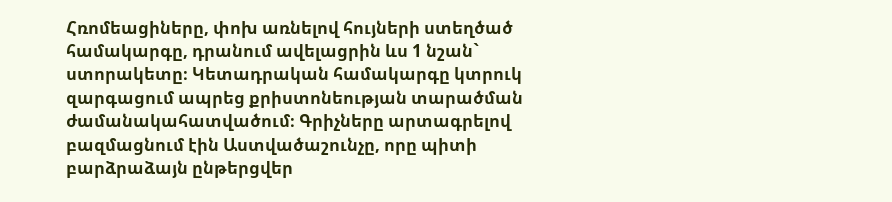Հռոմեացիները, փոխ առնելով հույների ստեղծած համակարգը, դրանում ավելացրին ևս 1 նշան`
ստորակետը։ Կետադրական համակարգը կտրուկ զարգացում ապրեց քրիստոնեության տարածման ժամանակահատվածում։ Գրիչները արտագրելով բազմացնում էին Աստվածաշունչը, որը պիտի բարձրաձայն ընթերցվեր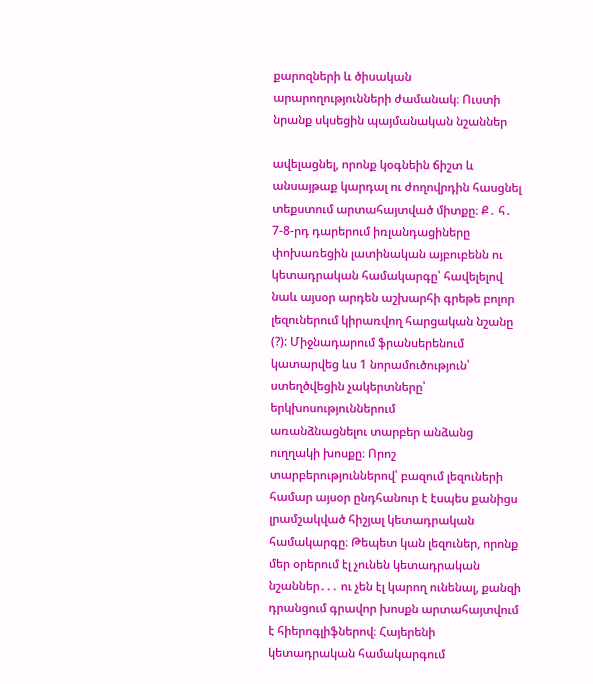քարոզների և ծիսական արարողությունների ժամանակ։ Ուստի նրանք սկսեցին պայմանական նշաններ

ավելացնել, որոնք կօգնեին ճիշտ և անսայթաք կարդալ ու ժողովրդին հասցնել տեքստում արտահայտված միտքը։ Ք․ հ․ 7-8-րդ դարերում իռլանդացիները փոխառեցին լատինական այբուբենն ու կետադրական համակարգը՝ հավելելով նաև այսօր արդեն աշխարհի գրեթե բոլոր լեզուներում կիրառվող հարցական նշանը (?): Միջնադարում ֆրանսերենում կատարվեց ևս 1 նորամուծություն՝ ստեղծվեցին չակերտները՝ երկխոսություններում
առանձնացնելու տարբեր անձանց ուղղակի խոսքը։ Որոշ տարբերություններով՝ բազում լեզուների համար այսօր ընդհանուր է էսպես քանիցս լրամշակված հիշյալ կետադրական համակարգը։ Թեպետ կան լեզուներ, որոնք մեր օրերում էլ չունեն կետադրական նշաններ․․․ ու չեն էլ կարող ունենալ, քանզի դրանցում գրավոր խոսքն արտահայտվում է հիերոգլիֆներով։ Հայերենի կետադրական համակարգում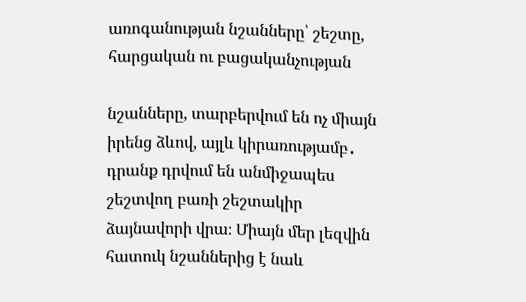առոգանության նշանները՝ շեշտը, հարցական ու բացականչության

նշանները, տարբերվում են ոչ միայն իրենց ձևով, այլև կիրառությամբ․ դրանք դրվում են անմիջապես շեշտվող բառի շեշտակիր ձայնավորի վրա։ Միայն մեր լեզվին հատուկ նշաններից է նաև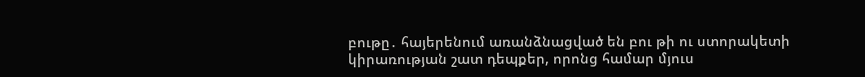բութը․ հայերենում առանձնացված են բու թի ու ստորակետի կիրառության շատ դեպքեր, որոնց համար մյուս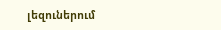լեզուներում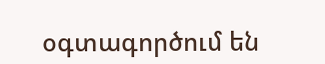օգտագործում են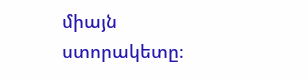միայն ստորակետը։